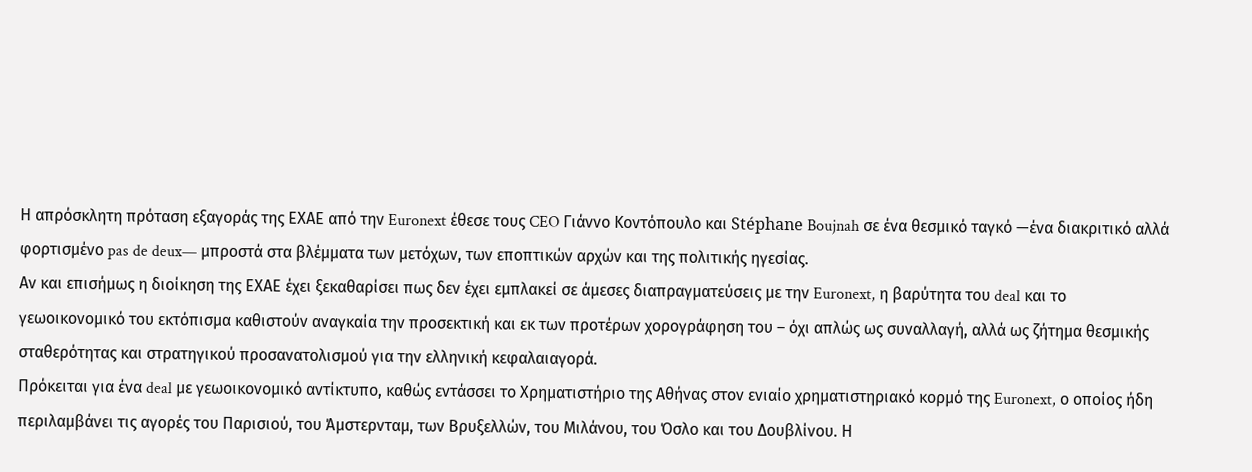Η απρόσκλητη πρόταση εξαγοράς της ΕΧΑΕ από την Euronext έθεσε τους CEO Γιάννο Κοντόπουλο και Stéphane Boujnah σε ένα θεσμικό ταγκό —ένα διακριτικό αλλά φορτισμένο pas de deux— μπροστά στα βλέμματα των μετόχων, των εποπτικών αρχών και της πολιτικής ηγεσίας.
Αν και επισήμως η διοίκηση της ΕΧΑΕ έχει ξεκαθαρίσει πως δεν έχει εμπλακεί σε άμεσες διαπραγματεύσεις με την Euronext, η βαρύτητα του deal και το γεωοικονομικό του εκτόπισμα καθιστούν αναγκαία την προσεκτική και εκ των προτέρων χορογράφηση του – όχι απλώς ως συναλλαγή, αλλά ως ζήτημα θεσμικής σταθερότητας και στρατηγικού προσανατολισμού για την ελληνική κεφαλαιαγορά.
Πρόκειται για ένα deal με γεωοικονομικό αντίκτυπο, καθώς εντάσσει το Χρηματιστήριο της Αθήνας στον ενιαίο χρηματιστηριακό κορμό της Euronext, ο οποίος ήδη περιλαμβάνει τις αγορές του Παρισιού, του Άμστερνταμ, των Βρυξελλών, του Μιλάνου, του Όσλο και του Δουβλίνου. Η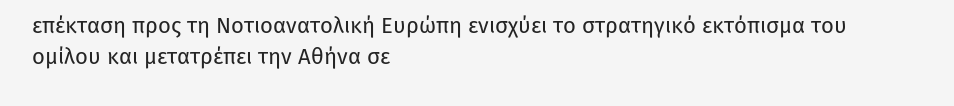επέκταση προς τη Νοτιοανατολική Ευρώπη ενισχύει το στρατηγικό εκτόπισμα του ομίλου και μετατρέπει την Αθήνα σε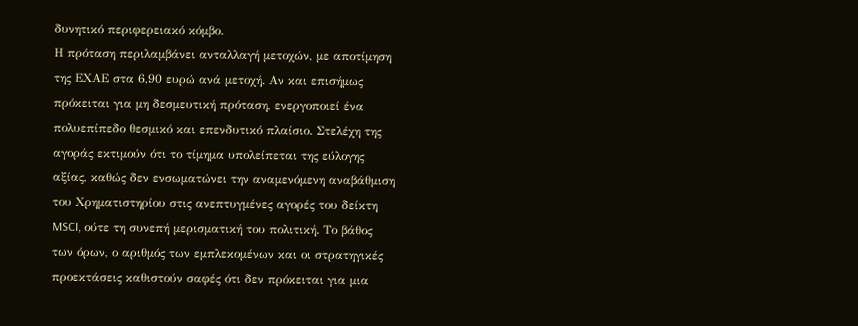δυνητικό περιφερειακό κόμβο.
Η πρόταση περιλαμβάνει ανταλλαγή μετοχών, με αποτίμηση της ΕΧΑΕ στα 6,90 ευρώ ανά μετοχή. Αν και επισήμως πρόκειται για μη δεσμευτική πρόταση, ενεργοποιεί ένα πολυεπίπεδο θεσμικό και επενδυτικό πλαίσιο. Στελέχη της αγοράς εκτιμούν ότι το τίμημα υπολείπεται της εύλογης αξίας, καθώς δεν ενσωματώνει την αναμενόμενη αναβάθμιση του Χρηματιστηρίου στις ανεπτυγμένες αγορές του δείκτη MSCI, ούτε τη συνεπή μερισματική του πολιτική. Το βάθος των όρων, ο αριθμός των εμπλεκομένων και οι στρατηγικές προεκτάσεις καθιστούν σαφές ότι δεν πρόκειται για μια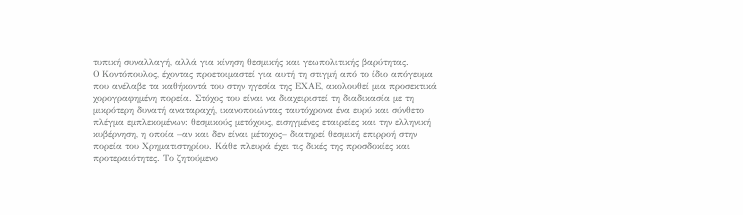τυπική συναλλαγή, αλλά για κίνηση θεσμικής και γεωπολιτικής βαρύτητας.
Ο Κοντόπουλος, έχοντας προετοιμαστεί για αυτή τη στιγμή από το ίδιο απόγευμα που ανέλαβε τα καθήκοντά του στην ηγεσία της ΕΧΑΕ, ακολουθεί μια προσεκτικά χορογραφημένη πορεία. Στόχος του είναι να διαχειριστεί τη διαδικασία με τη μικρότερη δυνατή αναταραχή, ικανοποιώντας ταυτόχρονα ένα ευρύ και σύνθετο πλέγμα εμπλεκομένων: θεσμικούς μετόχους, εισηγμένες εταιρείες και την ελληνική κυβέρνηση, η οποία –αν και δεν είναι μέτοχος– διατηρεί θεσμική επιρροή στην πορεία του Χρηματιστηρίου. Κάθε πλευρά έχει τις δικές της προσδοκίες και προτεραιότητες. Το ζητούμενο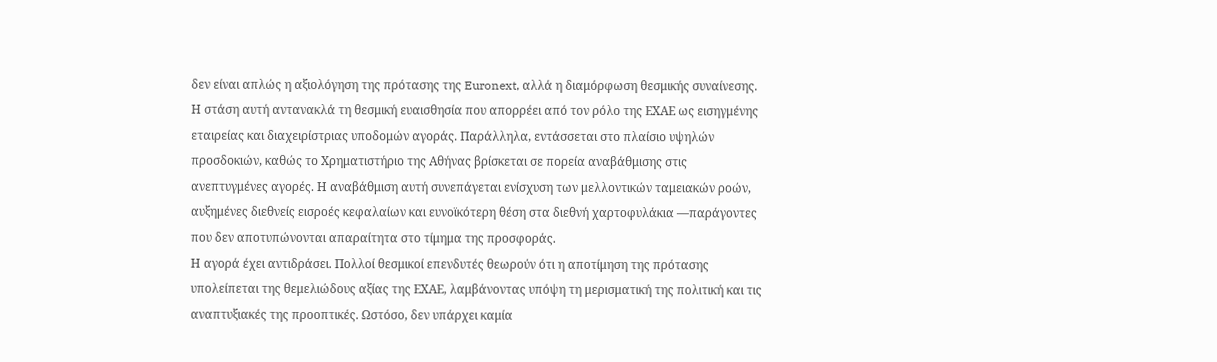δεν είναι απλώς η αξιολόγηση της πρότασης της Euronext, αλλά η διαμόρφωση θεσμικής συναίνεσης.
Η στάση αυτή αντανακλά τη θεσμική ευαισθησία που απορρέει από τον ρόλο της ΕΧΑΕ ως εισηγμένης εταιρείας και διαχειρίστριας υποδομών αγοράς. Παράλληλα, εντάσσεται στο πλαίσιο υψηλών προσδοκιών, καθώς το Χρηματιστήριο της Αθήνας βρίσκεται σε πορεία αναβάθμισης στις ανεπτυγμένες αγορές. Η αναβάθμιση αυτή συνεπάγεται ενίσχυση των μελλοντικών ταμειακών ροών, αυξημένες διεθνείς εισροές κεφαλαίων και ευνοϊκότερη θέση στα διεθνή χαρτοφυλάκια —παράγοντες που δεν αποτυπώνονται απαραίτητα στο τίμημα της προσφοράς.
Η αγορά έχει αντιδράσει. Πολλοί θεσμικοί επενδυτές θεωρούν ότι η αποτίμηση της πρότασης υπολείπεται της θεμελιώδους αξίας της ΕΧΑΕ, λαμβάνοντας υπόψη τη μερισματική της πολιτική και τις αναπτυξιακές της προοπτικές. Ωστόσο, δεν υπάρχει καμία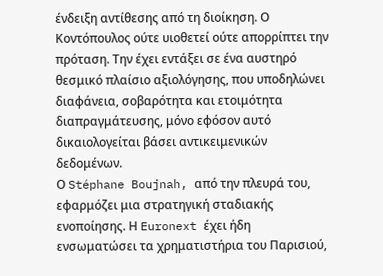ένδειξη αντίθεσης από τη διοίκηση. Ο Κοντόπουλος ούτε υιοθετεί ούτε απορρίπτει την πρόταση. Την έχει εντάξει σε ένα αυστηρό θεσμικό πλαίσιο αξιολόγησης, που υποδηλώνει διαφάνεια, σοβαρότητα και ετοιμότητα διαπραγμάτευσης, μόνο εφόσον αυτό δικαιολογείται βάσει αντικειμενικών δεδομένων.
Ο Stéphane Boujnah, από την πλευρά του, εφαρμόζει μια στρατηγική σταδιακής ενοποίησης. Η Euronext έχει ήδη ενσωματώσει τα χρηματιστήρια του Παρισιού,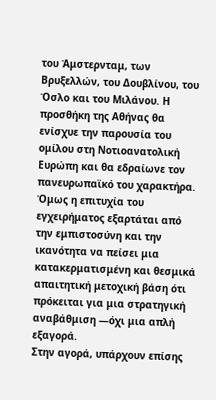του Άμστερνταμ, των Βρυξελλών, του Δουβλίνου, του Όσλο και του Μιλάνου. Η προσθήκη της Αθήνας θα ενίσχυε την παρουσία του ομίλου στη Νοτιοανατολική Ευρώπη και θα εδραίωνε τον πανευρωπαϊκό του χαρακτήρα. Όμως η επιτυχία του εγχειρήματος εξαρτάται από την εμπιστοσύνη και την ικανότητα να πείσει μια κατακερματισμένη και θεσμικά απαιτητική μετοχική βάση ότι πρόκειται για μια στρατηγική αναβάθμιση —όχι μια απλή εξαγορά.
Στην αγορά, υπάρχουν επίσης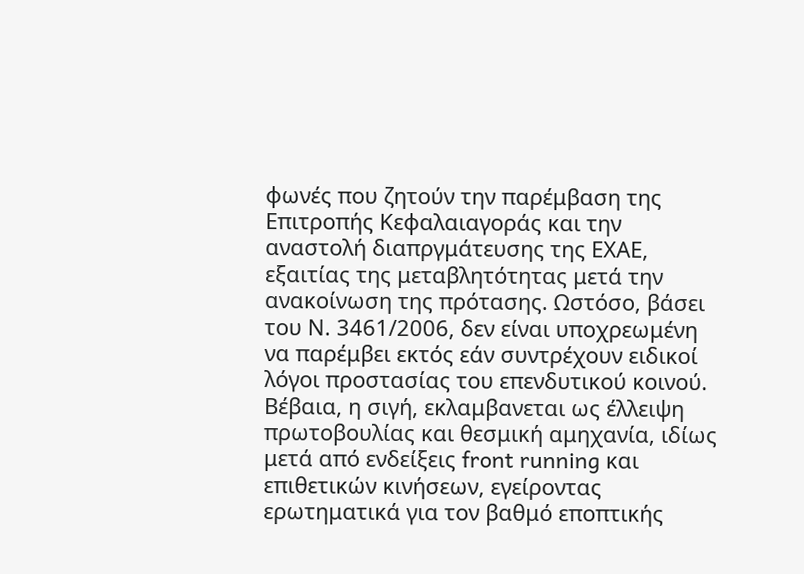φωνές που ζητούν την παρέμβαση της Επιτροπής Κεφαλαιαγοράς και την αναστολή διαπργμάτευσης της ΕΧΑΕ, εξαιτίας της μεταβλητότητας μετά την ανακοίνωση της πρότασης. Ωστόσο, βάσει του Ν. 3461/2006, δεν είναι υποχρεωμένη να παρέμβει εκτός εάν συντρέχουν ειδικοί λόγοι προστασίας του επενδυτικού κοινού. Βέβαια, η σιγή, εκλαμβανεται ως έλλειψη πρωτοβουλίας και θεσμική αμηχανία, ιδίως μετά από ενδείξεις front running και επιθετικών κινήσεων, εγείροντας ερωτηματικά για τον βαθμό εποπτικής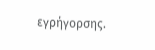εγρήγορσης.